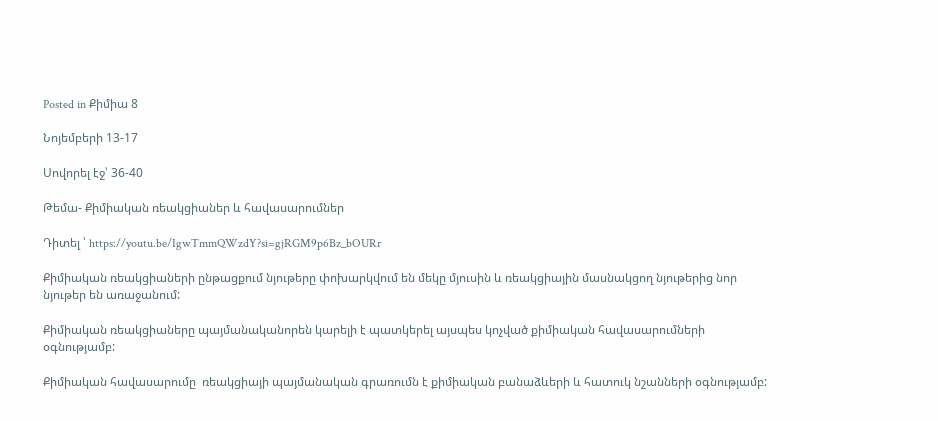Posted in Քիմիա 8

Նոյեմբերի 13-17

Սովորել էջ՝ 36-40

Թեմա- Քիմիական ռեակցիաներ և հավասարումներ

Դիտել ՝ https://youtu.be/IgwTmmQWzdY?si=gjRGM9p6Bz_bOURr

Քիմիական ռեակցիաների ընթացքում նյութերը փոխարկվում են մեկը մյուսին և ռեակցիային մասնակցող նյութերից նոր նյութեր են առաջանում:

Քիմիական ռեակցիաները պայմանականորեն կարելի է պատկերել այսպես կոչված քիմիական հավասարումների օգնությամբ:

Քիմիական հավասարումը  ռեակցիայի պայմանական գրառումն է քիմիական բանաձևերի և հատուկ նշանների օգնությամբ: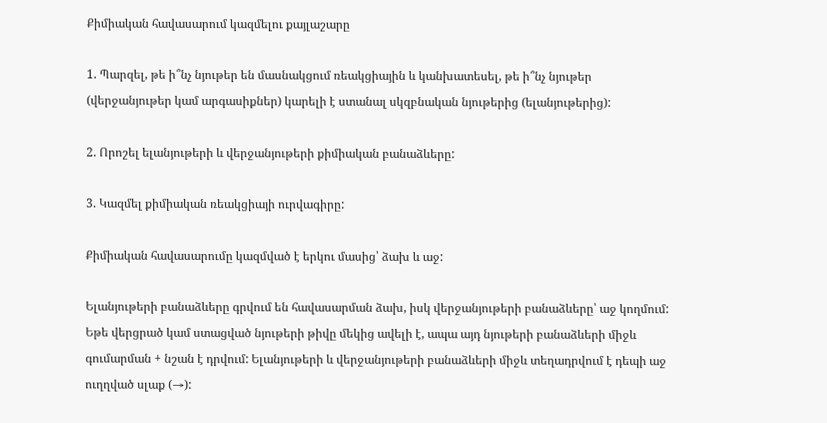Քիմիական հավասարում կազմելու քայլաշարը

1. Պարզել, թե ի՞նչ նյութեր են մասնակցում ռեակցիային և կանխատեսել, թե ի՞նչ նյութեր (վերջանյութեր կամ արգասիքներ) կարելի է ստանալ սկզբնական նյութերից (ելանյութերից):

2. Որոշել ելանյութերի և վերջանյութերի քիմիական բանաձևերը:

3. Կազմել քիմիական ռեակցիայի ուրվագիրը:

Քիմիական հավասարումը կազմված է երկու մասից՝ ձախ և աջ:

Ելանյութերի բանաձևերը գրվում են հավասարման ձախ, իսկ վերջանյութերի բանաձևերը՝ աջ կողմում: Եթե վերցրած կամ ստացված նյութերի թիվը մեկից ավելի է, ապա այդ նյութերի բանաձևերի միջև գումարման + նշան է դրվում: Ելանյութերի և վերջանյութերի բանաձևերի միջև տեղադրվում է դեպի աջ ուղղված սլաք (→):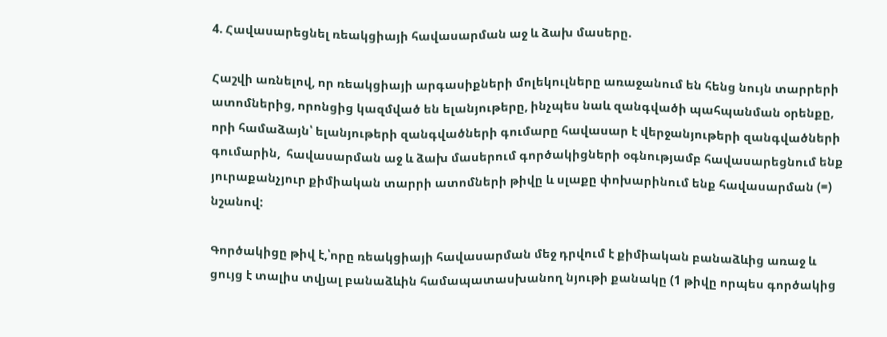4. Հավասարեցնել ռեակցիայի հավասարման աջ և ձախ մասերը.

Հաշվի առնելով, որ ռեակցիայի արգասիքների մոլեկուլները առաջանում են հենց նույն տարրերի ատոմներից, որոնցից կազմված են ելանյութերը, ինչպես նաև զանգվածի պահպանման օրենքը, որի համաձայն՝ ելանյութերի զանգվածների գումարը հավասար է վերջանյութերի զանգվածների գումարին,  հավասարման աջ և ձախ մասերում գործակիցների օգնությամբ հավասարեցնում ենք յուրաքանչյուր քիմիական տարրի ատոմների թիվը և սլաքը փոխարինում ենք հավասարման (=) նշանով:

Գործակիցը թիվ է,՝որը ռեակցիայի հավասարման մեջ դրվում է քիմիական բանաձևից առաջ և ցույց է տալիս տվյալ բանաձևին համապատասխանող նյութի քանակը (1 թիվը որպես գործակից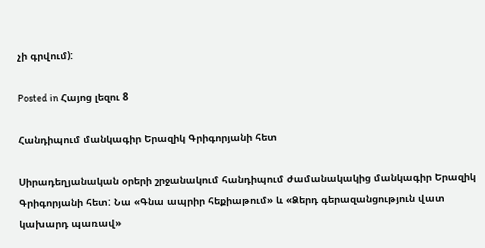չի գրվում):

Posted in Հայոց լեզու 8

Հանդիպում մանկագիր Երազիկ Գրիգորյանի հետ

Սիրադեղյանական օրերի շրջանակում հանդիպում ժամանակակից մանկագիր Երազիկ Գրիգորյանի հետ: Նա «Գնա ապրիր հեքիաթում» և «Ձերդ գերազանցություն վատ կախարդ պառավ»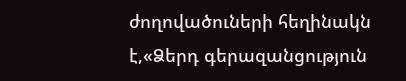ժողովածուների հեղինակն է,«Ձերդ գերազանցություն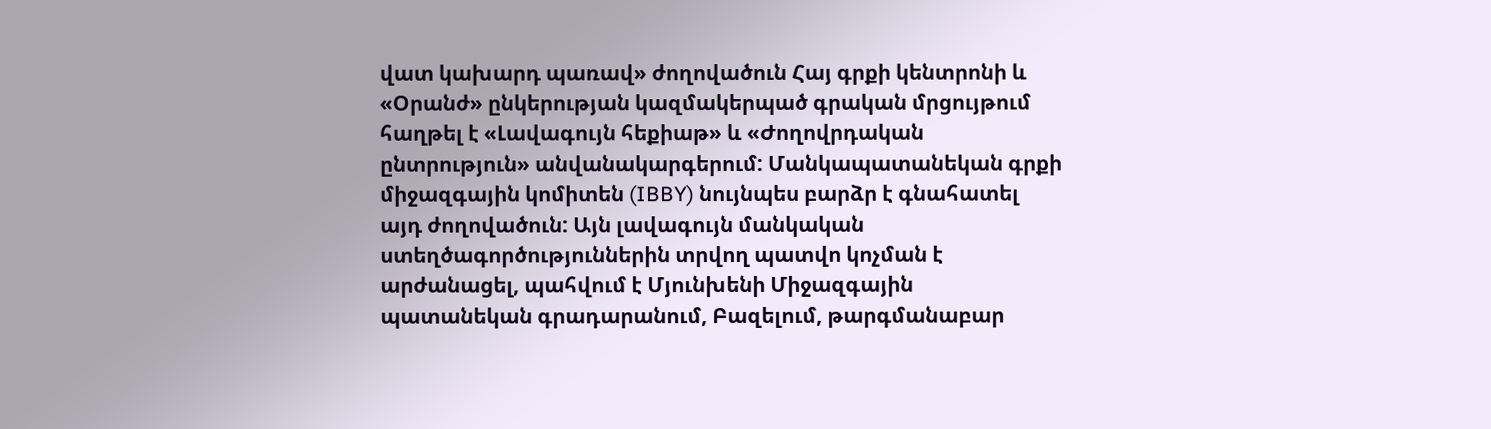վատ կախարդ պառավ» ժողովածուն Հայ գրքի կենտրոնի և «Օրանժ» ընկերության կազմակերպած գրական մրցույթում հաղթել է «Լավագույն հեքիաթ» և «Ժողովրդական ընտրություն» անվանակարգերում: Մանկապատանեկան գրքի միջազգային կոմիտեն (IBBY) նույնպես բարձր է գնահատել այդ ժողովածուն: Այն լավագույն մանկական ստեղծագործություններին տրվող պատվո կոչման է արժանացել, պահվում է Մյունխենի Միջազգային պատանեկան գրադարանում, Բազելում, թարգմանաբար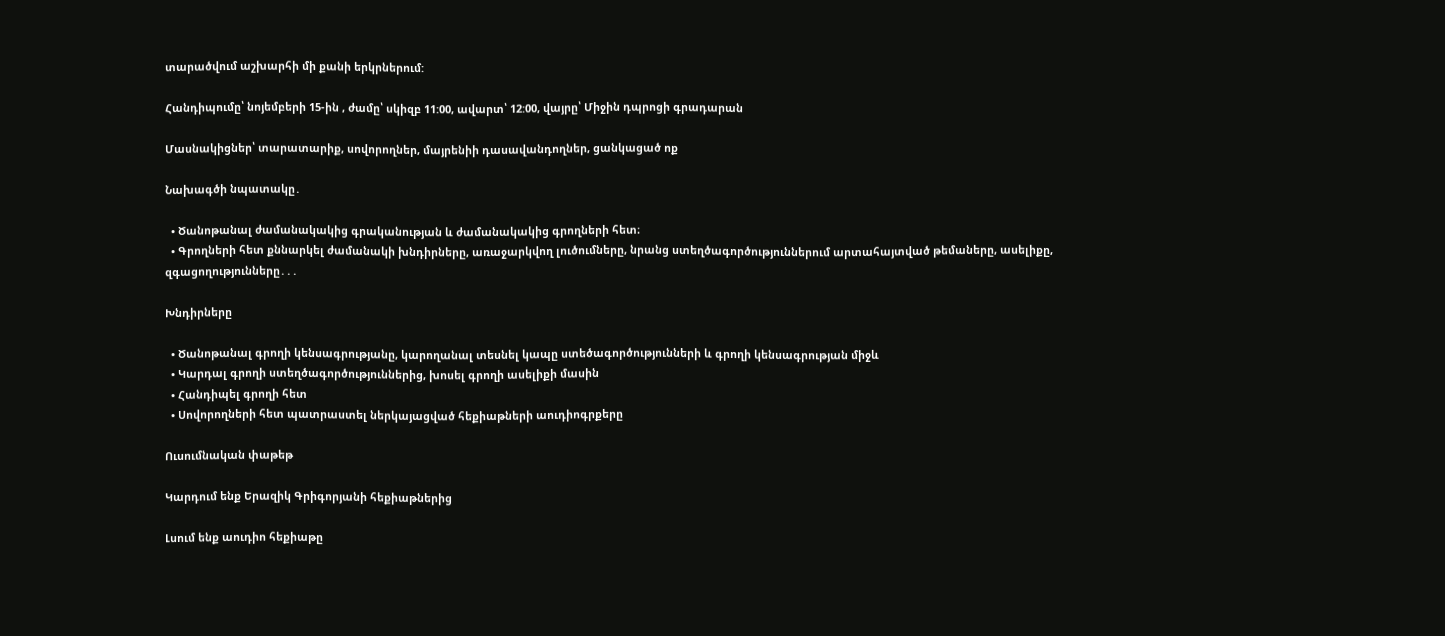տարածվում աշխարհի մի քանի երկրներում:

Հանդիպումը՝ նոյեմբերի 15-ին , ժամը՝ սկիզբ 11:00, ավարտ՝ 12:00, վայրը՝ Միջին դպրոցի գրադարան

Մասնակիցներ՝ տարատարիք, սովորողներ, մայրենիի դասավանդողներ, ցանկացած ոք

Նախագծի նպատակը․

  • Ծանոթանալ ժամանակակից գրականության և ժամանակակից գրողների հետ։
  • Գրողների հետ քննարկել ժամանակի խնդիրները, առաջարկվող լուծումները, նրանց ստեղծագործություններում արտահայտված թեմաները, ասելիքը, զգացողությունները․․․

Խնդիրները

  • Ծանոթանալ գրողի կենսագրությանը, կարողանալ տեսնել կապը ստեծագործությունների և գրողի կենսագրության միջև
  • Կարդալ գրողի ստեղծագործություններից, խոսել գրողի ասելիքի մասին
  • Հանդիպել գրողի հետ
  • Սովորողների հետ պատրաստել ներկայացված հեքիաթների աուդիոգրքերը

Ուսումնական փաթեթ

Կարդում ենք Երազիկ Գրիգորյանի հեքիաթներից

Լսում ենք աուդիո հեքիաթը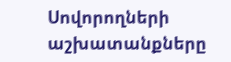Սովորողների աշխատանքները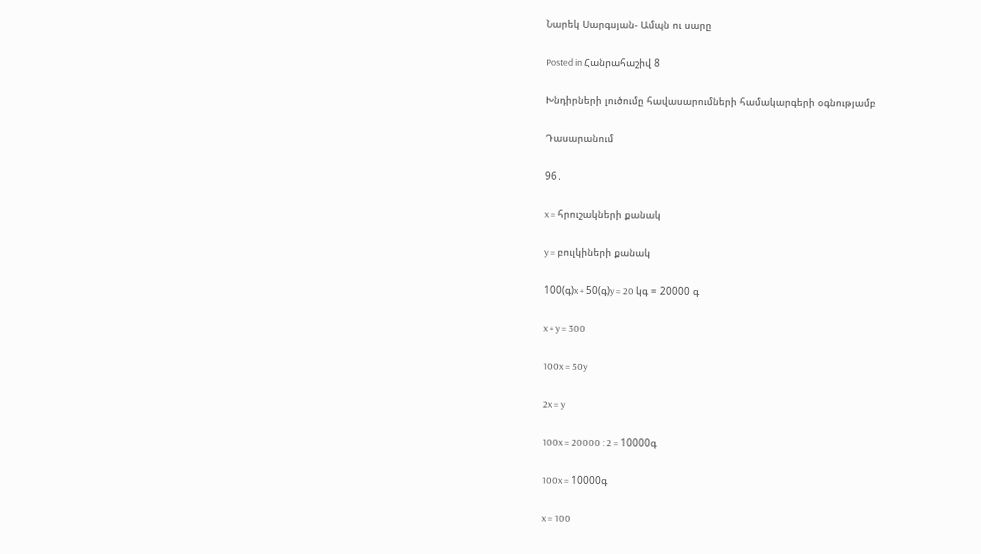Նարեկ Սարգսյան- Ամպն ու սարը

Posted in Հանրահաշիվ 8

Խնդիրների լուծումը հավասարումների համակարգերի օգնությամբ

Դասարանում

96․

x = հրուշակների քանակ

y = բուլկիների քանակ

100(գ)x + 50(գ)y = 20 կգ = 20000 գ

x + y = 300

100x = 50y

2x = y

100x = 20000 : 2 = 10000գ

100x = 10000գ

x = 100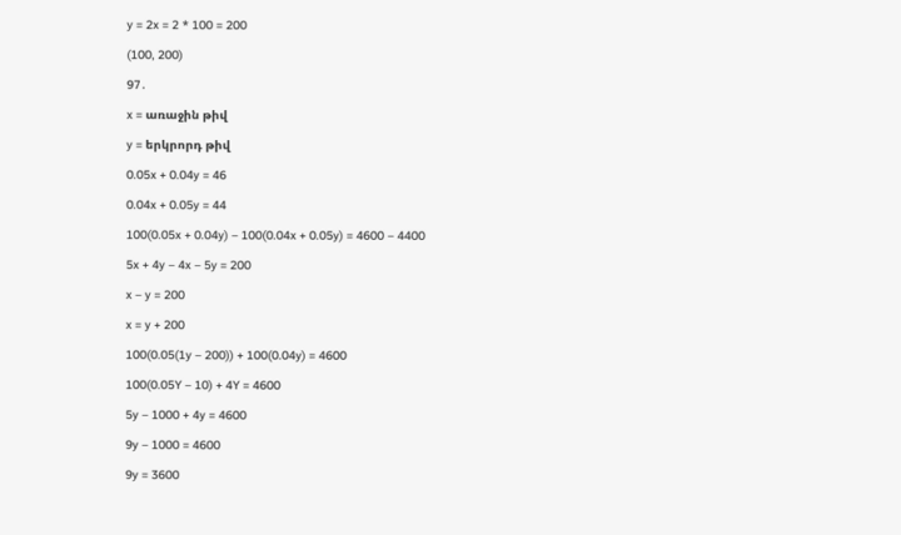y = 2x = 2 * 100 = 200

(100, 200)

97․

x = առաջին թիվ

y = երկրորդ թիվ

0.05x + 0.04y = 46

0.04x + 0.05y = 44

100(0.05x + 0.04y) – 100(0.04x + 0.05y) = 4600 – 4400

5x + 4y – 4x – 5y = 200

x – y = 200

x = y + 200

100(0.05(1y – 200)) + 100(0.04y) = 4600

100(0.05Y – 10) + 4Y = 4600

5y – 1000 + 4y = 4600

9y – 1000 = 4600

9y = 3600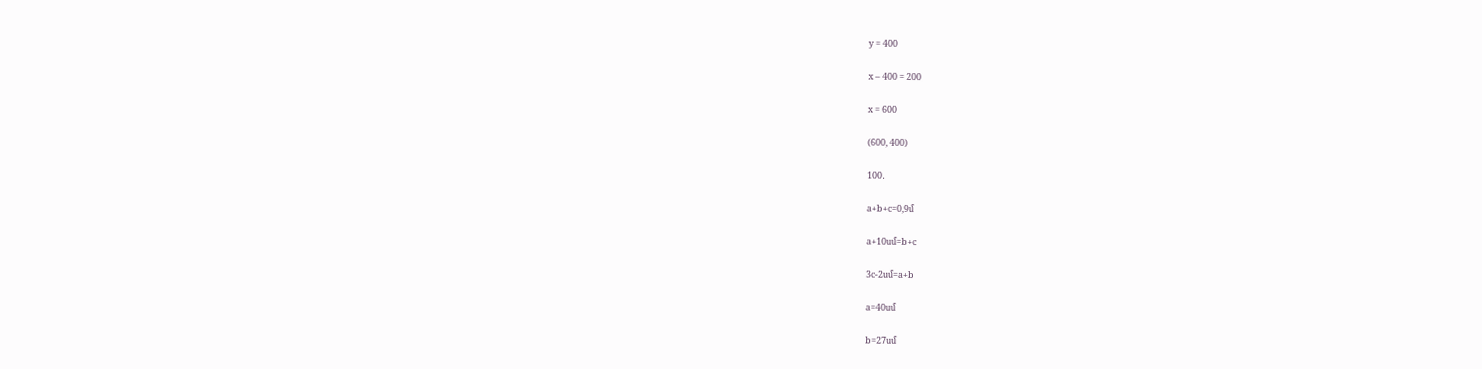y = 400

x – 400 = 200

x = 600

(600, 400)

100․

a+b+c=0,9մ

a+10սմ=b+c

3c-2սմ=a+b

a=40սմ

b=27սմ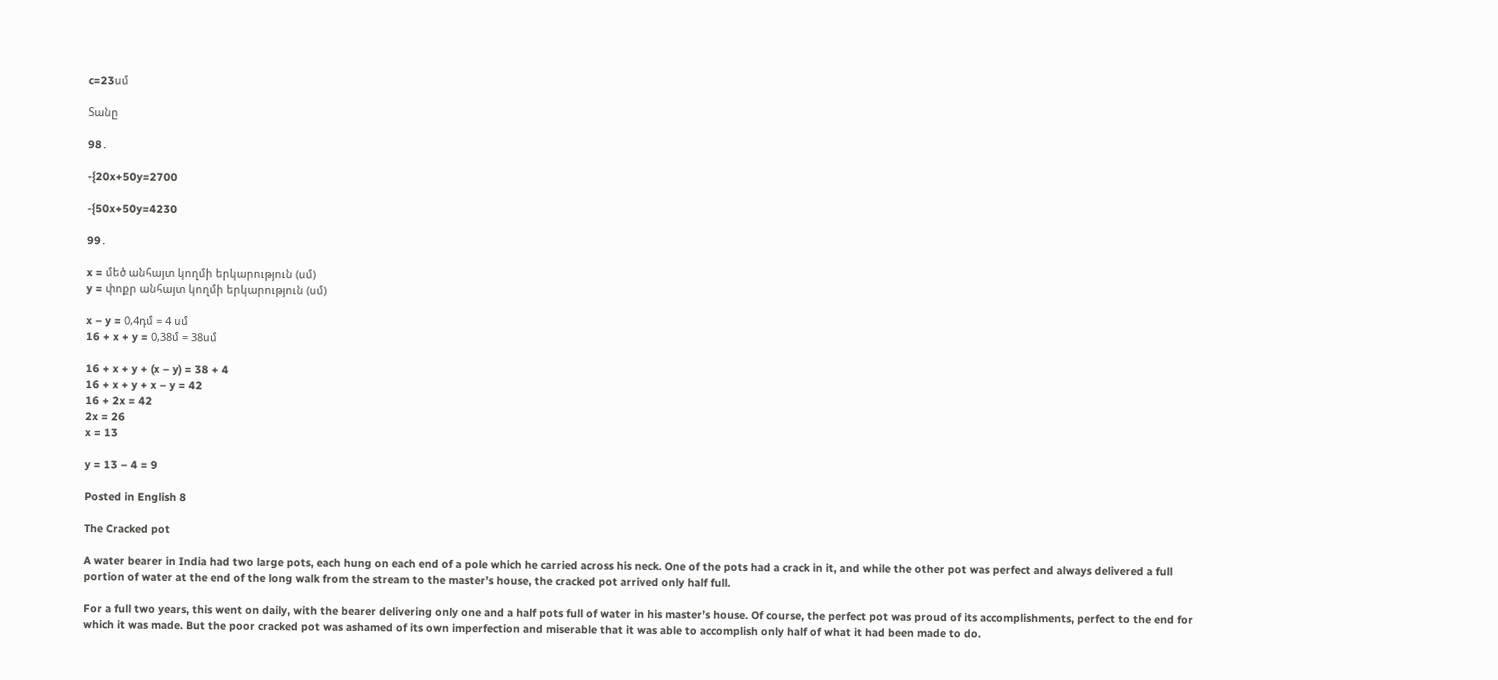c=23սմ

Տանը

98․

-{20x+50y=2700

-{50x+50y=4230

99․

x = մեծ անհայտ կողմի երկարություն (սմ)
y = փոքր անհայտ կողմի երկարություն (սմ)

x – y = 0,4դմ = 4 սմ
16 + x + y = 0,38մ = 38սմ

16 + x + y + (x – y) = 38 + 4
16 + x + y + x – y = 42
16 + 2x = 42
2x = 26
x = 13

y = 13 – 4 = 9

Posted in English 8

The Cracked pot

A water bearer in India had two large pots, each hung on each end of a pole which he carried across his neck. One of the pots had a crack in it, and while the other pot was perfect and always delivered a full portion of water at the end of the long walk from the stream to the master’s house, the cracked pot arrived only half full.

For a full two years, this went on daily, with the bearer delivering only one and a half pots full of water in his master’s house. Of course, the perfect pot was proud of its accomplishments, perfect to the end for which it was made. But the poor cracked pot was ashamed of its own imperfection and miserable that it was able to accomplish only half of what it had been made to do.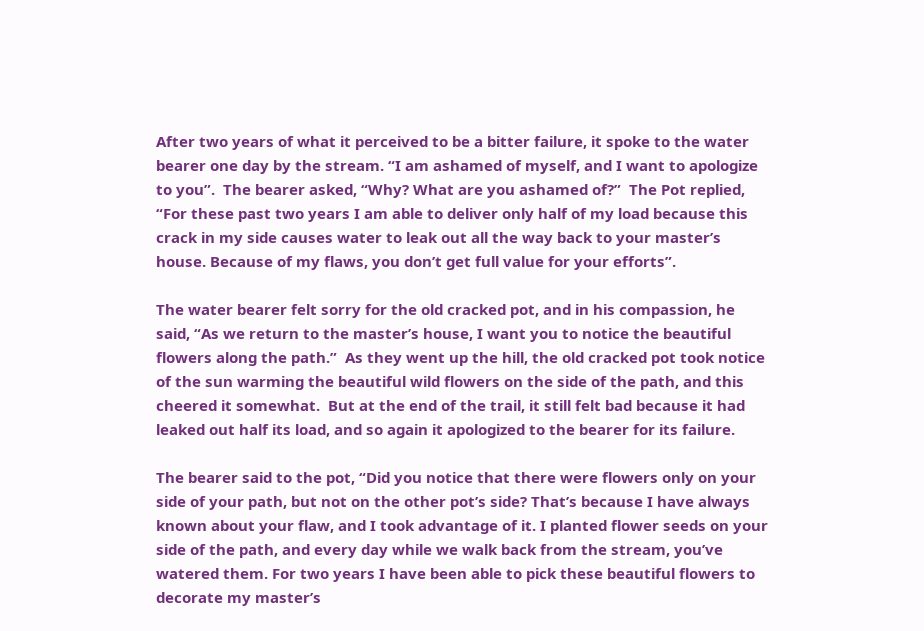After two years of what it perceived to be a bitter failure, it spoke to the water bearer one day by the stream. “I am ashamed of myself, and I want to apologize to you”.  The bearer asked, “Why? What are you ashamed of?”  The Pot replied, “For these past two years I am able to deliver only half of my load because this crack in my side causes water to leak out all the way back to your master’s house. Because of my flaws, you don’t get full value for your efforts”.

The water bearer felt sorry for the old cracked pot, and in his compassion, he said, “As we return to the master’s house, I want you to notice the beautiful flowers along the path.”  As they went up the hill, the old cracked pot took notice of the sun warming the beautiful wild flowers on the side of the path, and this cheered it somewhat.  But at the end of the trail, it still felt bad because it had leaked out half its load, and so again it apologized to the bearer for its failure.

The bearer said to the pot, “Did you notice that there were flowers only on your side of your path, but not on the other pot’s side? That’s because I have always known about your flaw, and I took advantage of it. I planted flower seeds on your side of the path, and every day while we walk back from the stream, you’ve watered them. For two years I have been able to pick these beautiful flowers to decorate my master’s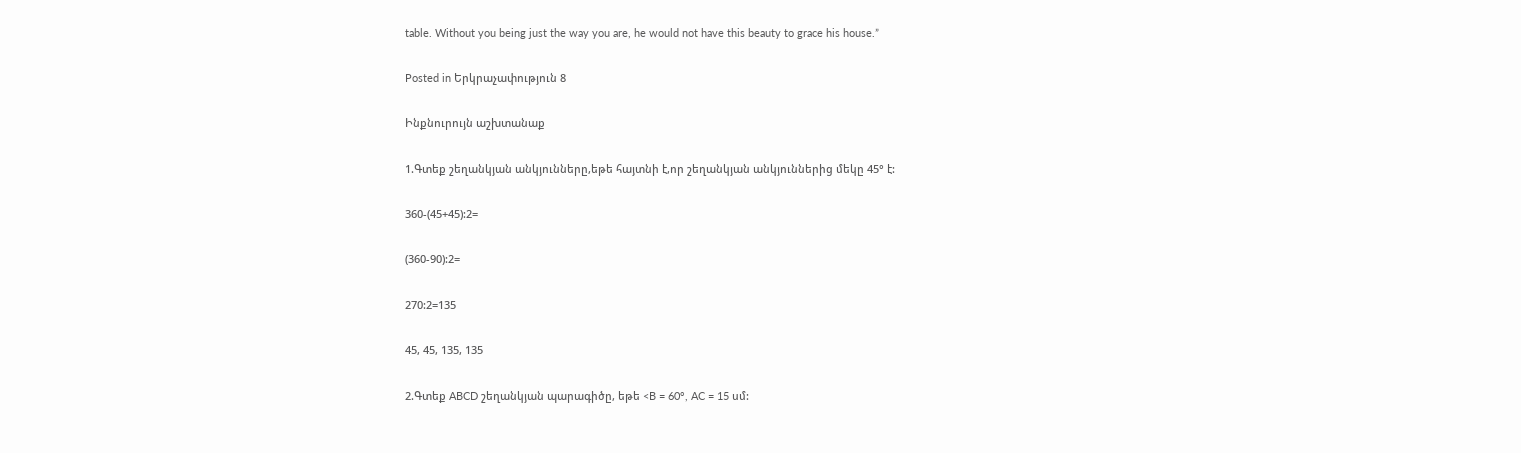table. Without you being just the way you are, he would not have this beauty to grace his house.”

Posted in Երկրաչափություն 8

Ինքնուրույն աշխտանաք

1.Գտեք շեղանկյան անկյունները,եթե հայտնի է,որ շեղանկյան անկյուններից մեկը 45° է:

360-(45+45):2=

(360-90):2=

270:2=135

45, 45, 135, 135

2.Գտեք ABCD շեղանկյան պարագիծը, եթե <B = 60°, AC = 15 սմ: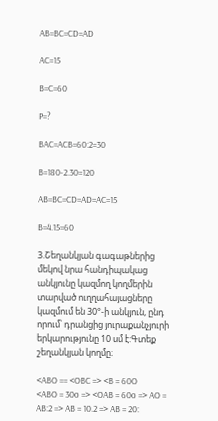AB=BC=CD=AD

AC=15

B=C=60

P=?

BAC=ACB=60:2=30

B=180-2.30=120

AB=BC=CD=AD=AC=15

B=4.15=60

3.Շեղանկյան գագաթներից մեկով նրա հանդիպակաց անկյունը կազմող կողմերին տարված ուղղահայացները կազմում են 30°-ի անկյուն, ընդ որում՝ դրանցից յուրաքանչյուրի երկարությունը 10 սմ է:Գտեք շեղանկյան կողմը։

<ABO == <OBC => <B = 60O
<ABO = 30o => <OAB = 60o => AO = AB:2 => AB = 10.2 => AB = 20: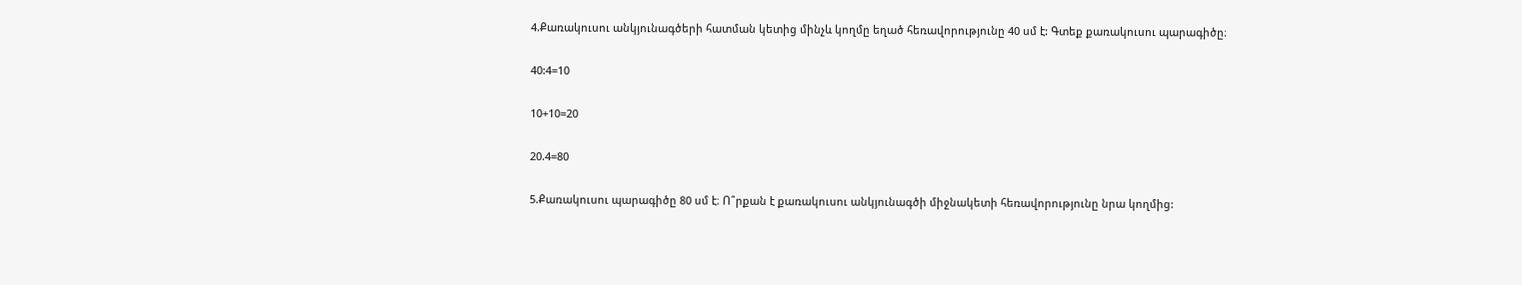4.Քառակուսու անկյունագծերի հատման կետից մինչև կողմը եղած հեռավորությունը 40 սմ է: Գտեք քառակուսու պարագիծը։

40:4=10

10+10=20

20.4=80

5.Քառակուսու պարագիծը 80 սմ է։ Ո՞րքան է քառակուսու անկյունագծի միջնակետի հեռավորությունը նրա կողմից: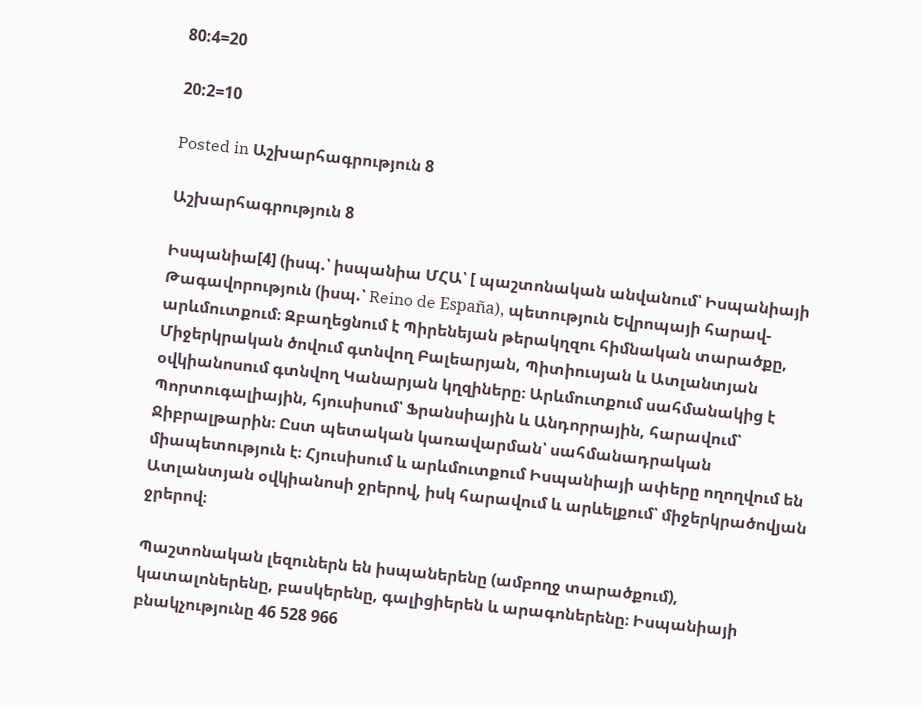80:4=20

20:2=10

Posted in Աշխարհագրություն 8

Աշխարհագրություն 8

Իսպանիա[4] (իսպ.՝ իսպանիա ՄՀԱ՝ [ պաշտոնական անվանում՝ Իսպանիայի Թագավորություն (իսպ.՝ Reino de España), պետություն Եվրոպայի հարավ-արևմուտքում։ Զբաղեցնում է Պիրենեյան թերակղզու հիմնական տարածքը, Միջերկրական ծովում գտնվող Բալեարյան, Պիտիուսյան և Ատլանտյան օվկիանոսում գտնվող Կանարյան կղզիները։ Արևմուտքում սահմանակից է Պորտուգալիային, հյուսիսում՝ Ֆրանսիային և Անդորրային, հարավում՝ Ջիբրալթարին։ Ըստ պետական կառավարման՝ սահմանադրական միապետություն է։ Հյուսիսում և արևմուտքում Իսպանիայի ափերը ողողվում են Ատլանտյան օվկիանոսի ջրերով, իսկ հարավում և արևելքում՝ միջերկրածովյան ջրերով։

Պաշտոնական լեզուներն են իսպաներենը (ամբողջ տարածքում), կատալոներենը, բասկերենը, գալիցիերեն և արագոներենը։ Իսպանիայի բնակչությունը 46 528 966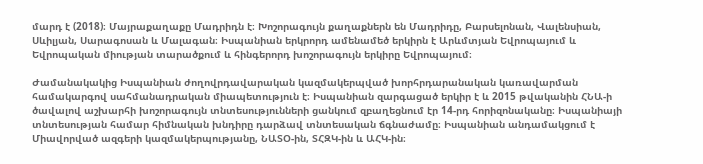մարդ է (2018)։ Մայրաքաղաքը Մադրիդն է։ Խոշորագույն քաղաքներն են Մադրիդը, Բարսելոնան, Վալենսիան, Սևիլյան, Սարագոսան և Մալագան։ Իսպանիան երկրորդ ամենամեծ երկիրն է Արևմտյան Եվրոպայում և Եվրոպական միության տարածքում և հինգերորդ խոշորագույն երկիրը Եվրոպայում։

Ժամանակակից Իսպանիան ժողովրդավարական կազմակերպված խորհրդարանական կառավարման համակարգով սահմանադրական միապետություն է։ Իսպանիան զարգացած երկիր է և 2015 թվականին ՀՆԱ-ի ծավալով աշխարհի խոշորագույն տնտեսությունների ցանկում զբաղեցնում էր 14-րդ հորիզոնականը։ Իսպանիայի տնտեսության համար հիմնական խնդիրը դարձավ տնտեսական ճգնաժամը։ Իսպանիան անդամակցում է Միավորված ազգերի կազմակերպությանը, ՆԱՏՕ-ին, ՏՀԶԿ-ին և ԱՀԿ-ին։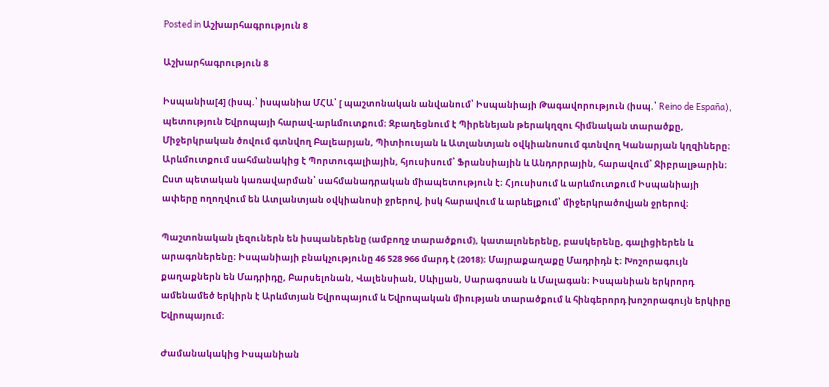Posted in Աշխարհագրություն 8

Աշխարհագրություն 8

Իսպանիա[4] (իսպ.՝ իսպանիա ՄՀԱ՝ [ պաշտոնական անվանում՝ Իսպանիայի Թագավորություն (իսպ.՝ Reino de España), պետություն Եվրոպայի հարավ-արևմուտքում։ Զբաղեցնում է Պիրենեյան թերակղզու հիմնական տարածքը, Միջերկրական ծովում գտնվող Բալեարյան, Պիտիուսյան և Ատլանտյան օվկիանոսում գտնվող Կանարյան կղզիները։ Արևմուտքում սահմանակից է Պորտուգալիային, հյուսիսում՝ Ֆրանսիային և Անդորրային, հարավում՝ Ջիբրալթարին։ Ըստ պետական կառավարման՝ սահմանադրական միապետություն է։ Հյուսիսում և արևմուտքում Իսպանիայի ափերը ողողվում են Ատլանտյան օվկիանոսի ջրերով, իսկ հարավում և արևելքում՝ միջերկրածովյան ջրերով։

Պաշտոնական լեզուներն են իսպաներենը (ամբողջ տարածքում), կատալոներենը, բասկերենը, գալիցիերեն և արագոներենը։ Իսպանիայի բնակչությունը 46 528 966 մարդ է (2018)։ Մայրաքաղաքը Մադրիդն է։ Խոշորագույն քաղաքներն են Մադրիդը, Բարսելոնան, Վալենսիան, Սևիլյան, Սարագոսան և Մալագան։ Իսպանիան երկրորդ ամենամեծ երկիրն է Արևմտյան Եվրոպայում և Եվրոպական միության տարածքում և հինգերորդ խոշորագույն երկիրը Եվրոպայում։

Ժամանակակից Իսպանիան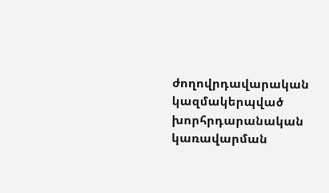ժողովրդավարական կազմակերպված խորհրդարանական կառավարման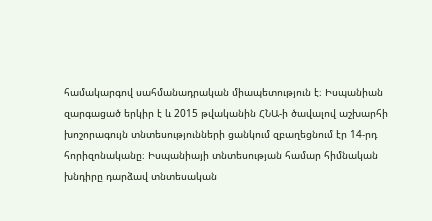համակարգով սահմանադրական միապետություն է։ Իսպանիան զարգացած երկիր է և 2015 թվականին ՀՆԱ-ի ծավալով աշխարհի խոշորագույն տնտեսությունների ցանկում զբաղեցնում էր 14-րդ հորիզոնականը։ Իսպանիայի տնտեսության համար հիմնական խնդիրը դարձավ տնտեսական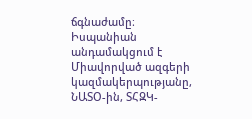ճգնաժամը։ Իսպանիան անդամակցում է Միավորված ազգերի կազմակերպությանը, ՆԱՏՕ-ին, ՏՀԶԿ-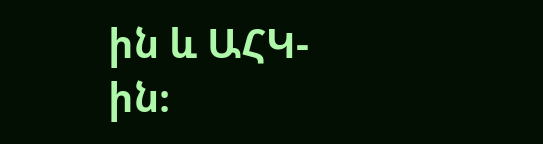ին և ԱՀԿ-ին։